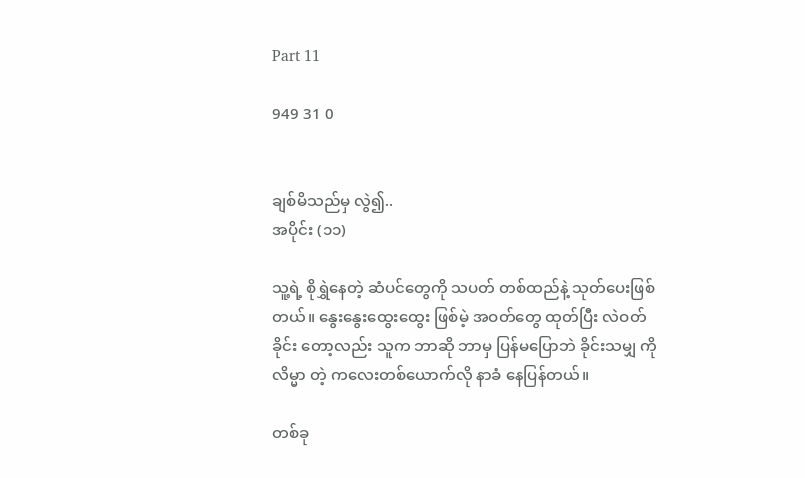Part 11

949 31 0


ချစ်မိသည်မှ လွဲ၍..
အပိုင်း (၁၁)

သူ့ရဲ့ စိုရွှဲနေတဲ့ ဆံပင်တွေကို သပတ် တစ်ထည်နဲ့ သုတ်ပေးဖြစ်တယ်။ နွေးနွေးထွေးထွေး ဖြစ်မဲ့ အဝတ်တွေ ထုတ်ပြီး လဲဝတ် ခိုင်း တော့လည်း သူက ဘာဆို ဘာမှ ပြန်မပြောဘဲ ခိုင်းသမျှ ကို လိမ္မာ တဲ့ ကလေးတစ်ယောက်လို နာခံ နေပြန်တယ်။

တစ်ခု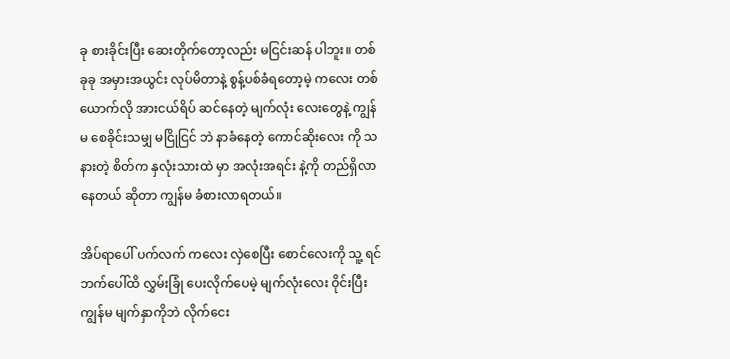ခု စားခိုင်းပြီး ဆေးတိုက်တော့လည်း မငြင်းဆန် ပါဘူး။ တစ်ခုခု အမှားအယွင်း လုပ်မိတာနဲ့ စွန့်ပစ်ခံရတော့မဲ့ ကလေး တစ်ယောက်လို အားငယ်ရိပ် ဆင်နေတဲ့ မျက်လုံး လေးတွေနဲ့ ကျွန်မ စေခိုင်းသမျှ မငြိုငြင် ဘဲ နာခံနေတဲ့ ကောင်ဆိုးလေး ကို သနားတဲ့ စိတ်က နှလုံးသားထဲ မှာ အလုံးအရင်း နဲ့ကို တည်ရှိလာနေတယ် ဆိုတာ ကျွန်မ ခံစားလာရတယ်။

အိပ်ရာပေါ် ပက်လက် ကလေး လှဲစေပြီး စောင်လေးကို သူ့ ရင်ဘက်ပေါ်ထိ လွှမ်းခြုံ ပေးလိုက်ပေမဲ့ မျက်လုံးလေး ဝိုင်းပြီး ကျွန်မ မျက်နှာကိုဘဲ လိုက်ငေး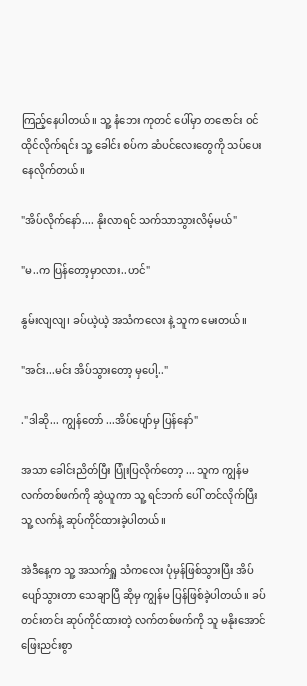ကြည့်နေပါတယ်။ သူ့ နံဘေး ကုတင် ပေါ်မှာ တဇောင်း ဝင်ထိုင်လိုက်ရင်း သူ့ ခေါင်း စပ်က ဆံပင်လေးတွေကို သပ်ပေးနေလိုက်တယ်။

"အိပ်လိုက်နော်.... နိုးလာရင် သက်သာသွားလိမ့်မယ်"

"မ..က ပြန်တော့မှာလား..ဟင်"

နွမ်းလျလျ၊ ခပ်ယဲ့ယဲ့ အသံကလေး နဲ့ သူက မေးတယ်။

"အင်း...မင်း အိပ်သွားတော့ မှပေါ့.."

."ဒါဆို... ကျွန်တော် ...အိပ်ပျော်မှ ပြန်နော်"

အသာ ခေါင်းညိတ်ပြီး ပြုံးပြလိုက်တော့ ... သူက ကျွန်မ လက်တစ်ဖက်ကို ဆွဲယူကာ သူ့ ရင်ဘက် ပေါ် တင်လိုက်ပြီး သူ့ လက်နဲ့ ဆုပ်ကိုင်ထားခဲ့ပါတယ်။

အဲဒီနေ့က သူ့ အသက်ရှူ သံကလေး ပုံမှန်ဖြစ်သွားပြီး အိပ်ပျော်သွားတာ သေချာပြီ ဆိုမှ ကျွန်မ ပြန်ဖြစ်ခဲ့ပါတယ်။ ခပ် တင်းတင်း ဆုပ်ကိုင်ထားတဲ့ လက်တစ်ဖက်ကို သူ မနိုးအောင် ဖြေးညင်းစွာ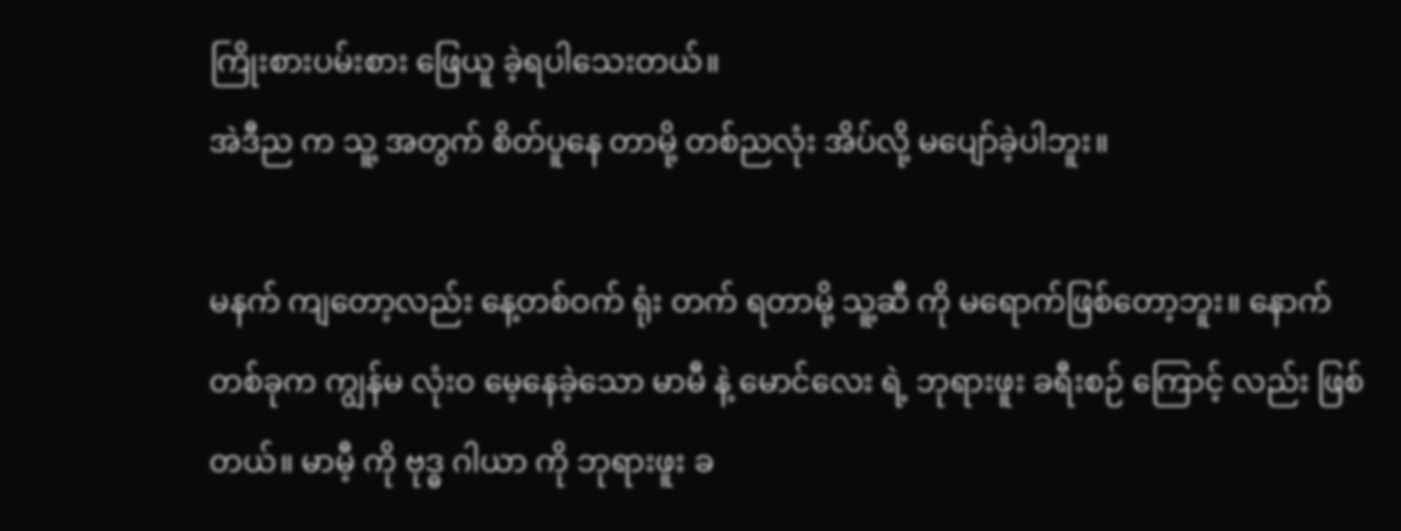ကြိုးစားပမ်းစား ဖြေယူ ခဲ့ရပါသေးတယ်။
အဲဒီည က သူ့ အတွက် စိတ်ပူနေ တာမို့ တစ်ညလုံး အိပ်လို့ မပျော်ခဲ့ပါဘူး။

မနက် ကျတော့လည်း နေ့တစ်ဝက် ရုံး တက် ရတာမို့ သူ့ဆီ ကို မရောက်ဖြစ်တော့ဘူး။ နောက်တစ်ခုက ကျွန်မ လုံးဝ မေ့နေခဲ့သော မာမီ နဲ့ မောင်လေး ရဲ့ ဘုရားဖူး ခရီးစဉ် ကြောင့် လည်း ဖြစ် တယ်။ မာမီ့ ကို ဗုဒ္ဓ ဂါယာ ကို ဘုရားဖူး ခ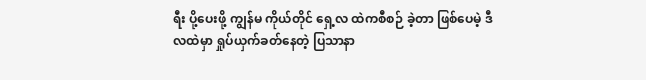ရီး ပို့ပေးဖို့ ကျွန်မ ကိုယ်တိုင် ရှေ့လ ထဲကစီစဉ် ခဲ့တာ ဖြစ်ပေမဲ့ ဒီလထဲမှာ ရှုပ်ယှက်ခတ်နေတဲ့ ပြသာနာ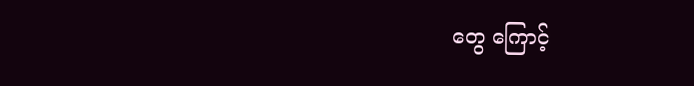တွေ ကြောင့်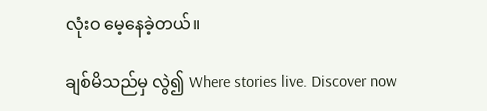လုံးဝ မေ့နေခဲ့တယ်။

ချစ်မိသည်မှ လွဲ၍ Where stories live. Discover now